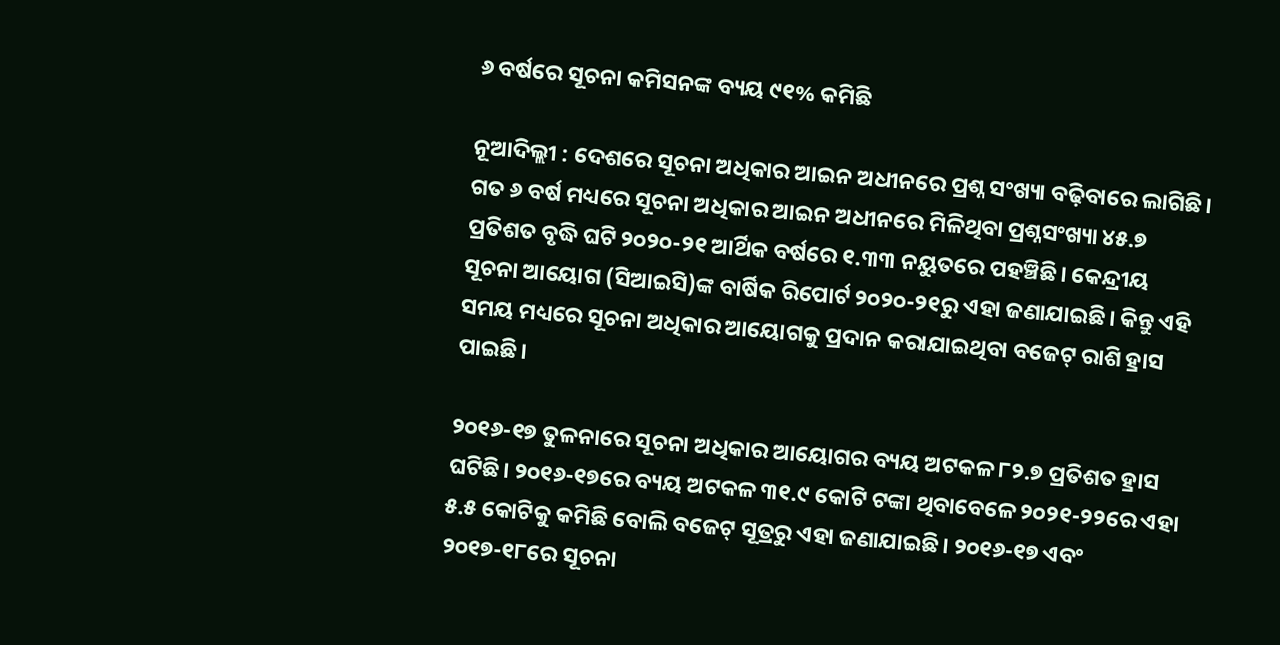୬ ବର୍ଷରେ ସୂଚନା କମିସନଙ୍କ ବ୍ୟୟ ୯୧% କମିଛି

ନୂଆଦିଲ୍ଲୀ : ଦେଶରେ ସୂଚନା ଅଧିକାର ଆଇନ ଅଧୀନରେ ପ୍ରଶ୍ନ ସଂଖ୍ୟା ବଢ଼ିବାରେ ଲାଗିଛି। ଗତ ୬ ବର୍ଷ ମଧ୍ୟରେ ସୂଚନା ଅଧିକାର ଆଇନ ଅଧୀନରେ ମିଳିଥିବା ପ୍ରଶ୍ନସଂଖ୍ୟା ୪୫.୭ ପ୍ରତିଶତ ବୃଦ୍ଧି ଘଟି ୨୦୨୦-୨୧ ଆର୍ଥିକ ବର୍ଷରେ ୧.୩୩ ନୟୁତରେ ପହଞ୍ଚିଛି। କେନ୍ଦ୍ରୀୟ ସୂଚନା ଆୟୋଗ (ସିଆଇସି)ଙ୍କ ବାର୍ଷିକ ରିପୋର୍ଟ ୨୦୨୦-୨୧ରୁ ଏହା ଜଣାଯାଇଛି। କିନ୍ତୁ ଏହି ସମୟ ମଧ୍ୟରେ ସୂଚନା ଅଧିକାର ଆୟୋଗକୁ ପ୍ରଦାନ କରାଯାଇଥିବା ବଜେଟ୍ ରାଶି ହ୍ରାସ ପାଇଛି।

୨୦୧୬-୧୭ ତୁଳନାରେ ସୂଚନା ଅଧିକାର ଆୟୋଗର ବ୍ୟୟ ଅଟକଳ ୮୨.୭ ପ୍ରତିଶତ ହ୍ରାସ ଘଟିଛି। ୨୦୧୬-୧୭ରେ ବ୍ୟୟ ଅଟକଳ ୩୧.୯ କୋଟି ଟଙ୍କା ଥିବାବେଳେ ୨୦୨୧-୨୨ରେ ଏହା ୫.୫ କୋଟିକୁ କମିଛି ବୋଲି ବଜେଟ୍ ସୂତ୍ରରୁ ଏହା ଜଣାଯାଇଛି। ୨୦୧୬-୧୭ ଏବଂ ୨୦୧୭-୧୮ରେ ସୂଚନା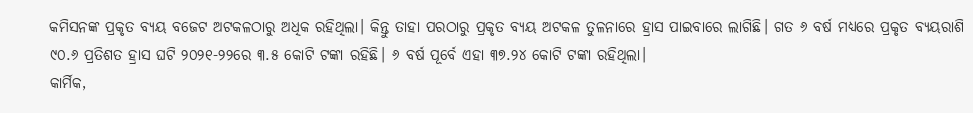କମିସନଙ୍କ ପ୍ରକୃତ ବ୍ୟୟ ବଜେଟ ଅଟକଳଠାରୁ ଅଧିକ ରହିଥିଲା। କିନ୍ତୁ ତାହା ପରଠାରୁ ପ୍ରକୃତ ବ୍ୟୟ ଅଟକଳ ତୁଳନାରେ ହ୍ରାସ ପାଇବାରେ ଲାଗିଛି। ଗତ ୬ ବର୍ଷ ମଧ୍ୟରେ ପ୍ରକୃତ ବ୍ୟୟରାଶି ୯୦.୬ ପ୍ରତିଶତ ହ୍ରାସ ଘଟି ୨୦୨୧-୨୨ରେ ୩.୫ କୋଟି ଟଙ୍କା ରହିଛି। ୬ ବର୍ଷ ପୂର୍ବେ ଏହା ୩୭.୨୪ କୋଟି ଟଙ୍କା ରହିଥିଲା।
କାର୍ମିକ,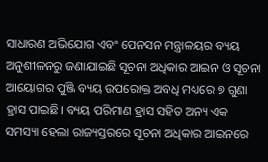ସାଧାରଣ ଅଭିଯୋଗ ଏବଂ ପେନସନ ମନ୍ତ୍ରାଳୟର ବ୍ୟୟ ଅନୁଶୀଳନରୁ ଜଣାଯାଇଛି ସୂଚନା ଅଧିକାର ଆଇନ ଓ ସୂଚନା ଆୟୋଗର ପୁଞ୍ଜି ବ୍ୟୟ ଉପରୋକ୍ତ ଅବଧି ମଧ୍ୟରେ ୭ ଗୁଣା ହ୍ରାସ ପାଇଛି। ବ୍ୟୟ ପରିମାଣ ହ୍ରାସ ସହିତ ଅନ୍ୟ ଏକ ସମସ୍ୟା ହେଲା ରାଜ୍ୟସ୍ତରରେ ସୂଚନା ଅଧିକାର ଆଇନରେ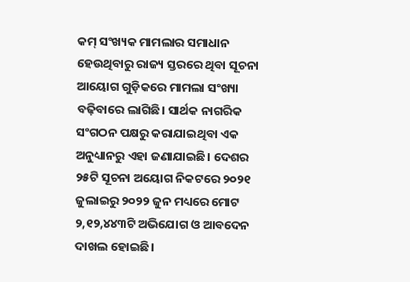କମ୍‌ ସଂଖ୍ୟକ ମାମଲାର ସମାଧାନ ହେଉଥିବାରୁ ରାଜ୍ୟ ସ୍ତରରେ ଥିବା ସୂଚନା ଆୟୋଗ ଗୁଡ଼ିକରେ ମାମଲା ସଂଖ୍ୟା ବଢ଼ିବାରେ ଲାଗିଛି। ସାର୍ଥକ ନାଗରିକ ସଂଗଠନ ପକ୍ଷରୁ କରାଯାଇଥିବା ଏକ ଅନୁଧ୍ୟାନରୁ ଏହା ଜଣାଯାଇଛି। ଦେଶର ୨୫ଟି ସୂଚନା ଅୟୋଗ ନିକଟରେ ୨୦୨୧ ଜୁଲାଇରୁ ୨୦୨୨ ଜୁନ ମଧ୍ୟରେ ମୋଟ ୨,୧୨,୪୪୩ଟି ଅଭିଯୋଗ ଓ ଆବଦେନ ଦାଖଲ ହୋଇଛି।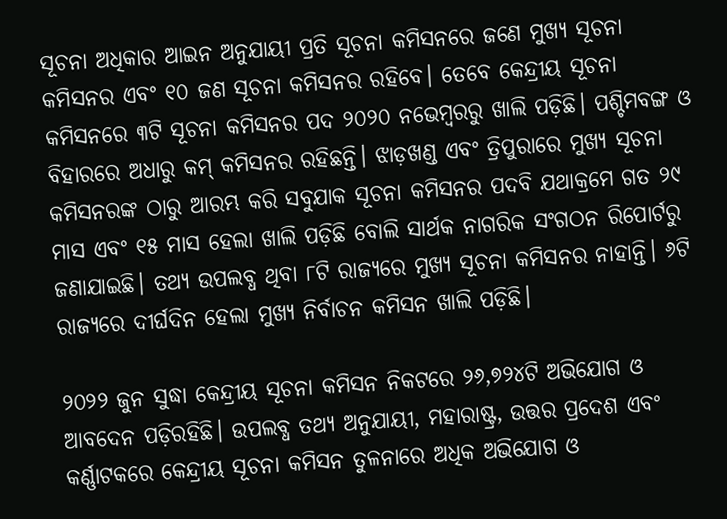ସୂଚନା ଅଧିକାର ଆଇନ ଅନୁଯାୟୀ ପ୍ରତି ସୂଚନା କମିସନରେ ଜଣେ ମୁଖ୍ୟ ସୂଚନା କମିସନର ଏବଂ ୧୦ ଜଣ ସୂଚନା କମିସନର ରହିବେ। ତେବେ କେନ୍ଦ୍ରୀୟ ସୂଚନା କମିସନରେ ୩ଟି ସୂଚନା କମିସନର ପଦ ୨୦୨୦ ନଭେମ୍ବରରୁ ଖାଲି ପଡ଼ିଛି। ପଶ୍ଚିମବଙ୍ଗ ଓ ବିହାରରେ ଅଧାରୁ କମ୍ କମିସନର ରହିଛନ୍ତି। ଝାଡ଼ଖଣ୍ଡ ଏବଂ ତ୍ରିପୁରାରେ ମୁଖ୍ୟ ସୂଚନା କମିସନରଙ୍କ ଠାରୁ ଆରମ୍ଭ କରି ସବୁଯାକ ସୂଚନା କମିସନର ପଦବି ଯଥାକ୍ରମେ ଗତ ୨୯ ମାସ ଏବଂ ୧୫ ମାସ ହେଲା ଖାଲି ପଡ଼ିଛି ବୋଲି ସାର୍ଥକ ନାଗରିକ ସଂଗଠନ ରିପୋର୍ଟରୁ ଜଣାଯାଇଛି। ତଥ୍ୟ ଉପଲବ୍ଧ ଥିବା ୮ଟି ରାଜ୍ୟରେ ମୁଖ୍ୟ ସୂଚନା କମିସନର ନାହାନ୍ତି। ୬ଟି ରାଜ୍ୟରେ ଦୀର୍ଘଦିନ ହେଲା ମୁଖ୍ୟ ନିର୍ବାଚନ କମିସନ ଖାଲି ପଡ଼ିଛି।

୨୦୨୨ ଜୁନ ସୁଦ୍ଧା କେନ୍ଦ୍ରୀୟ ସୂଚନା କମିସନ ନିକଟରେ ୨୬,୭୨୪ଟି ଅଭିଯୋଗ ଓ ଆବଦେନ ପଡ଼ିରହିଛି। ଉପଲବ୍ଧ ତଥ୍ୟ ଅନୁଯାୟୀ, ମହାରାଷ୍ଟ୍ର, ଉତ୍ତର ପ୍ରଦେଶ ଏବଂ କର୍ଣ୍ଣାଟକରେ କେନ୍ଦ୍ରୀୟ ସୂଚନା କମିସନ ତୁଳନାରେ ଅଧିକ ଅଭିଯୋଗ ଓ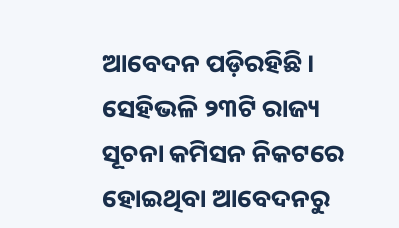ଆବେଦନ ପଡ଼ିରହିଛି। ସେହିଭଳି ୨୩ଟି ରାଜ୍ୟ ସୂଚନା କମିସନ ନିକଟରେ ହୋଇଥିବା ଆବେଦନରୁ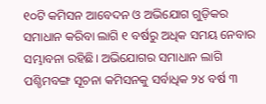୧୦ଟି କମିସନ ଆବେଦନ ଓ ଅଭିଯୋଗ ଗୁଡ଼ିକର ସମାଧାନ କରିବା ଲାଗି ୧ ବର୍ଷରୁ ଅଧିକ ସମୟ ନେବାର ସମ୍ଭାବନା ରହିଛି। ଅଭିଯୋଗର ସମାଧାନ ଲାଗି ପଶ୍ଚିମବଙ୍ଗ ସୂଚନା କମିସନକୁ ସର୍ବାଧିକ ୨୪ ବର୍ଷ ୩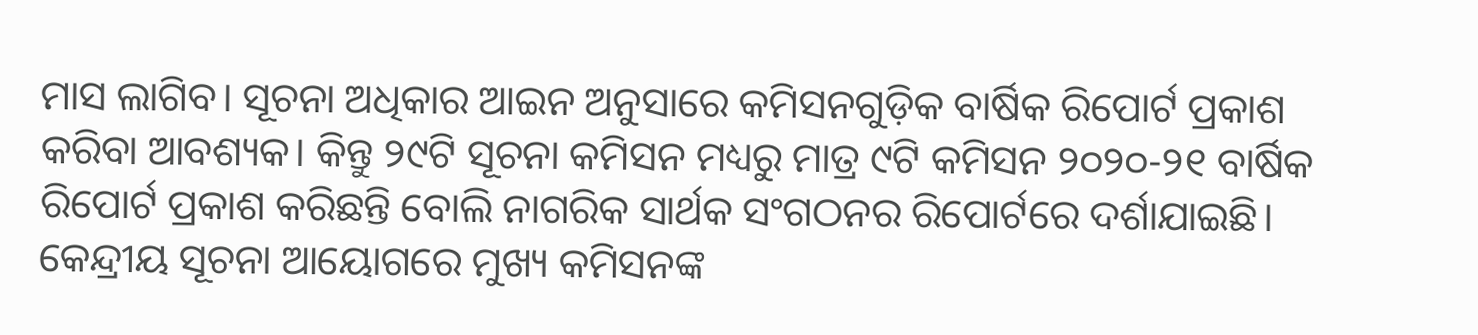ମାସ ଲାଗିବ। ସୂଚନା ଅଧିକାର ଆଇନ ଅନୁସାରେ କମିସନଗୁଡ଼ିକ ବାର୍ଷିକ ରିପୋର୍ଟ ପ୍ରକାଶ କରିବା ଆବଶ୍ୟକ। କିନ୍ତୁ ୨୯ଟି ସୂଚନା କମିସନ ମଧ୍ୟରୁ ମାତ୍ର ୯ଟି କମିସନ ୨୦୨୦-୨୧ ବାର୍ଷିକ ରିପୋର୍ଟ ପ୍ରକାଶ କରିଛନ୍ତି ବୋଲି ନାଗରିକ ସାର୍ଥକ ସଂଗଠନର ରିପୋର୍ଟରେ ଦର୍ଶାଯାଇଛି। କେନ୍ଦ୍ରୀୟ ସୂଚନା ଆୟୋଗରେ ମୁଖ୍ୟ କମିସନଙ୍କ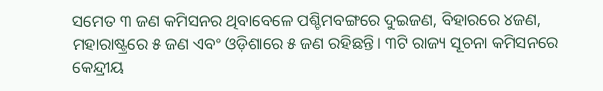ସମେତ ୩ ଜଣ କମିସନର ଥିବାବେଳେ ପଶ୍ଚିମବଙ୍ଗରେ ଦୁଇଜଣ, ବିହାରରେ ୪ଜଣ, ମହାରାଷ୍ଟ୍ରରେ ୫ ଜଣ ଏବଂ ଓଡ଼ିଶାରେ ୫ ଜଣ ରହିଛନ୍ତି। ୩ଟି ରାଜ୍ୟ ସୂଚନା କମିସନରେ କେନ୍ଦ୍ରୀୟ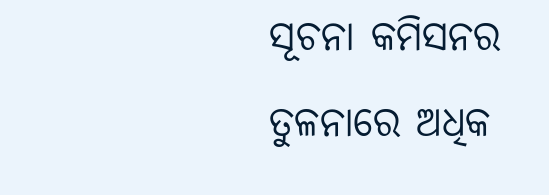ସୂଚନା କମିସନର ତୁଳନାରେ ଅଧିକ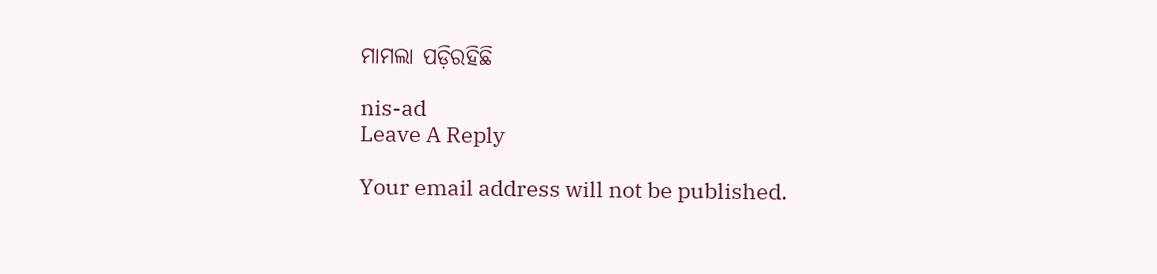ମାମଲା ପଡ଼ିରହିଛି

nis-ad
Leave A Reply

Your email address will not be published.